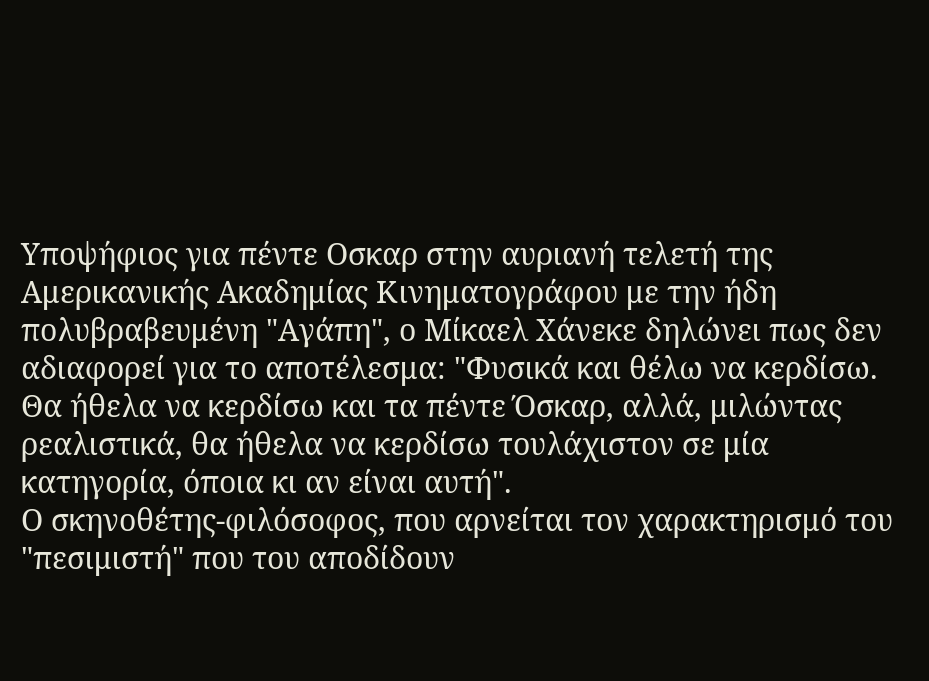Υποψήφιος για πέντε Οσκαρ στην αυριανή τελετή της Αμερικανικής Ακαδημίας Κινηματογράφου με την ήδη πολυβραβευμένη "Αγάπη", ο Μίκαελ Χάνεκε δηλώνει πως δεν αδιαφορεί για το αποτέλεσμα: "Φυσικά και θέλω να κερδίσω. Θα ήθελα να κερδίσω και τα πέντε Όσκαρ, αλλά, μιλώντας ρεαλιστικά, θα ήθελα να κερδίσω τουλάχιστον σε μία κατηγορία, όποια κι αν είναι αυτή".
Ο σκηνοθέτης-φιλόσοφος, που αρνείται τον χαρακτηρισμό του "πεσιμιστή" που του αποδίδουν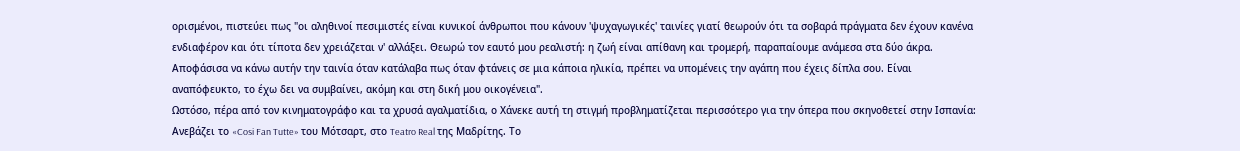ορισμένοι, πιστεύει πως "οι αληθινοί πεσιμιστές είναι κυνικοί άνθρωποι που κάνουν 'ψυχαγωγικές' ταινίες γιατί θεωρούν ότι τα σοβαρά πράγματα δεν έχουν κανένα ενδιαφέρον και ότι τίποτα δεν χρειάζεται ν' αλλάξει. Θεωρώ τον εαυτό μου ρεαλιστή: η ζωή είναι απίθανη και τρομερή, παραπαίουμε ανάμεσα στα δύο άκρα. Αποφάσισα να κάνω αυτήν την ταινία όταν κατάλαβα πως όταν φτάνεις σε μια κάποια ηλικία, πρέπει να υπομένεις την αγάπη που έχεις δίπλα σου. Είναι αναπόφευκτο, το έχω δει να συμβαίνει, ακόμη και στη δική μου οικογένεια".
Ωστόσο, πέρα από τον κινηματογράφο και τα χρυσά αγαλματίδια, ο Χάνεκε αυτή τη στιγμή προβληματίζεται περισσότερο για την όπερα που σκηνοθετεί στην Ισπανία: Ανεβάζει το «Cosi Fan Tutte» του Μότσαρτ, στο Teatro Real της Μαδρίτης. Το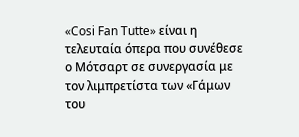«Cosi Fan Tutte» είναι η τελευταία όπερα που συνέθεσε ο Μότσαρτ σε συνεργασία με τον λιμπρετίστα των «Γάμων του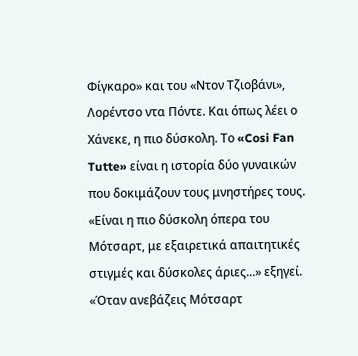Φίγκαρο» και του «Ντον Τζιοβάνι», Λορέντσο ντα Πόντε. Και όπως λέει ο Χάνεκε, η πιο δύσκολη. Το «Cosi Fan Tutte» είναι η ιστορία δύο γυναικών που δοκιμάζουν τους μνηστήρες τους. «Είναι η πιο δύσκολη όπερα του Μότσαρτ, με εξαιρετικά απαιτητικές στιγμές και δύσκολες άριες...» εξηγεί. «Όταν ανεβάζεις Μότσαρτ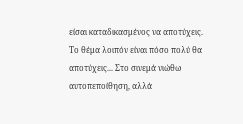είσαι καταδικασμένος να αποτύχεις. Το θέμα λοιπόν είναι πόσο πολύ θα αποτύχεις... Στο σινεμά νιώθω αυτοπεποίθηση, αλλά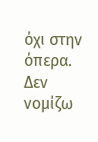όχι στην όπερα. Δεν νομίζω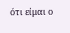ότι είμαι ο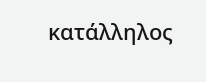κατάλληλος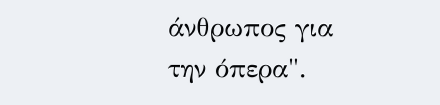άνθρωπος για την όπερα".